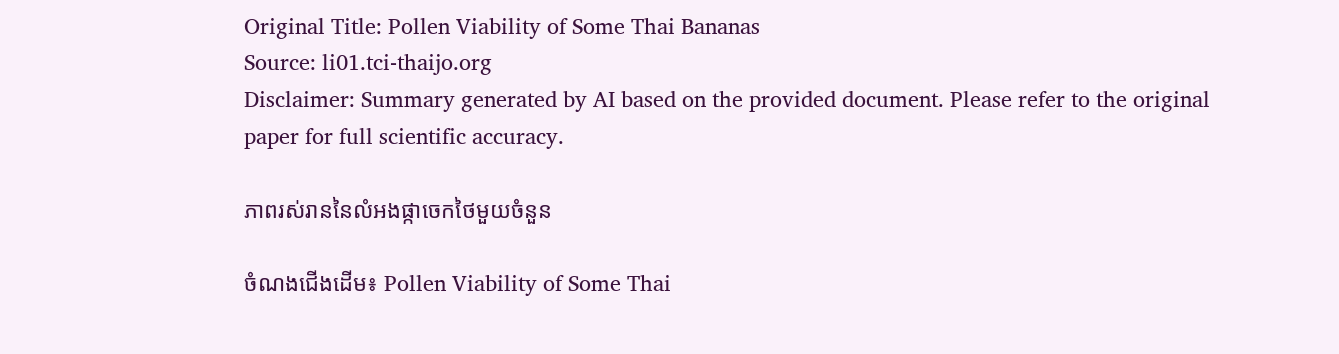Original Title: Pollen Viability of Some Thai Bananas
Source: li01.tci-thaijo.org
Disclaimer: Summary generated by AI based on the provided document. Please refer to the original paper for full scientific accuracy.

ភាពរស់រាននៃលំអងផ្កាចេកថៃមួយចំនួន

ចំណងជើងដើម៖ Pollen Viability of Some Thai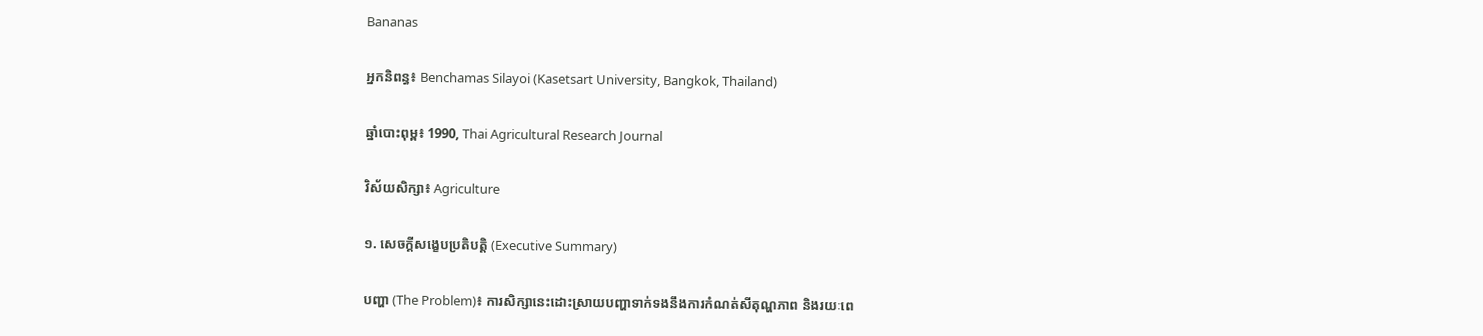Bananas

អ្នកនិពន្ធ៖ Benchamas Silayoi (Kasetsart University, Bangkok, Thailand)

ឆ្នាំបោះពុម្ព៖ 1990, Thai Agricultural Research Journal

វិស័យសិក្សា៖ Agriculture

១. សេចក្តីសង្ខេបប្រតិបត្តិ (Executive Summary)

បញ្ហា (The Problem)៖ ការសិក្សានេះដោះស្រាយបញ្ហាទាក់ទងនឹងការកំណត់សីតុណ្ហភាព និងរយៈពេ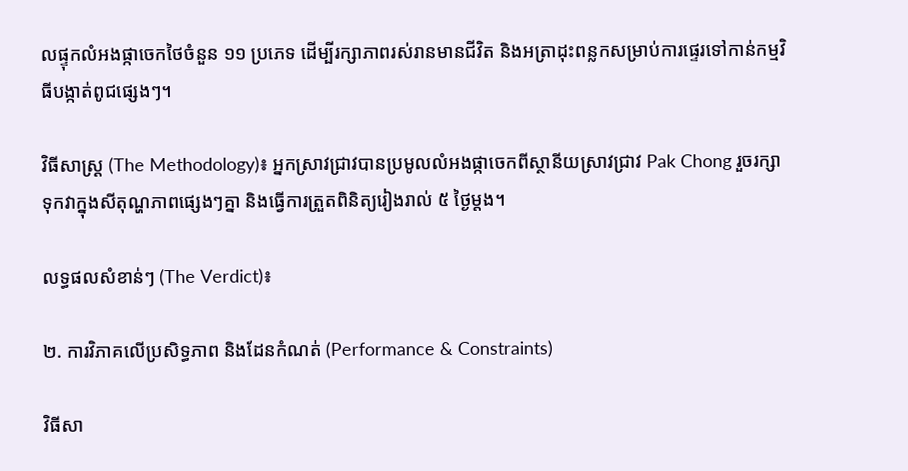លផ្ទុកលំអងផ្កាចេកថៃចំនួន ១១ ប្រភេទ ដើម្បីរក្សាភាពរស់រានមានជីវិត និងអត្រាដុះពន្លកសម្រាប់ការផ្ទេរទៅកាន់កម្មវិធីបង្កាត់ពូជផ្សេងៗ។

វិធីសាស្ត្រ (The Methodology)៖ អ្នកស្រាវជ្រាវបានប្រមូលលំអងផ្កាចេកពីស្ថានីយស្រាវជ្រាវ Pak Chong រួចរក្សាទុកវាក្នុងសីតុណ្ហភាពផ្សេងៗគ្នា និងធ្វើការត្រួតពិនិត្យរៀងរាល់ ៥ ថ្ងៃម្តង។

លទ្ធផលសំខាន់ៗ (The Verdict)៖

២. ការវិភាគលើប្រសិទ្ធភាព និងដែនកំណត់ (Performance & Constraints)

វិធីសា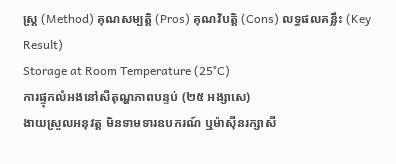ស្ត្រ (Method) គុណសម្បត្តិ (Pros) គុណវិបត្តិ (Cons) លទ្ធផលគន្លឹះ (Key Result)
Storage at Room Temperature (25°C)
ការផ្ទុកលំអងនៅសីតុណ្ហភាពបន្ទប់ (២៥ អង្សាសេ)
ងាយស្រួលអនុវត្ត មិនទាមទារឧបករណ៍ ឬម៉ាស៊ីនរក្សាសី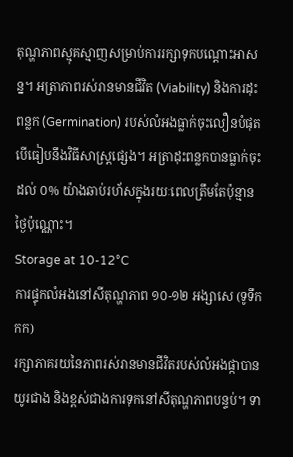តុណ្ហភាពស្មុគស្មាញសម្រាប់ការរក្សាទុកបណ្តោះអាសន្ន។ អត្រាភាពរស់រានមានជីវិត (Viability) និងការដុះពន្លក (Germination) របស់លំអងធ្លាក់ចុះលឿនបំផុតបើធៀបនឹងវិធីសាស្ត្រផ្សេង។ អត្រាដុះពន្លកបានធ្លាក់ចុះដល់ ០% យ៉ាងឆាប់រហ័សក្នុងរយៈពេលត្រឹមតែប៉ុន្មានថ្ងៃប៉ុណ្ណោះ។
Storage at 10-12°C
ការផ្ទុកលំអងនៅសីតុណ្ហភាព ១០-១២ អង្សាសេ (ទូទឹកកក)
រក្សាភាគរយនៃភាពរស់រានមានជីវិតរបស់លំអងផ្កាបានយូរជាង និងខ្ពស់ជាងការទុកនៅសីតុណ្ហភាពបន្ទប់។ ទា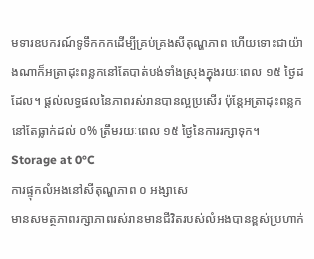មទារឧបករណ៍ទូទឹកកកដើម្បីគ្រប់គ្រងសីតុណ្ហភាព ហើយទោះជាយ៉ាងណាក៏អត្រាដុះពន្លកនៅតែបាត់បង់ទាំងស្រុងក្នុងរយៈពេល ១៥ ថ្ងៃដដែល។ ផ្តល់លទ្ធផលនៃភាពរស់រានបានល្អប្រសើរ ប៉ុន្តែអត្រាដុះពន្លកនៅតែធ្លាក់ដល់ ០% ត្រឹមរយៈពេល ១៥ ថ្ងៃនៃការរក្សាទុក។
Storage at 0°C
ការផ្ទុកលំអងនៅសីតុណ្ហភាព ០ អង្សាសេ
មានសមត្ថភាពរក្សាភាពរស់រានមានជីវិតរបស់លំអងបានខ្ពស់ប្រហាក់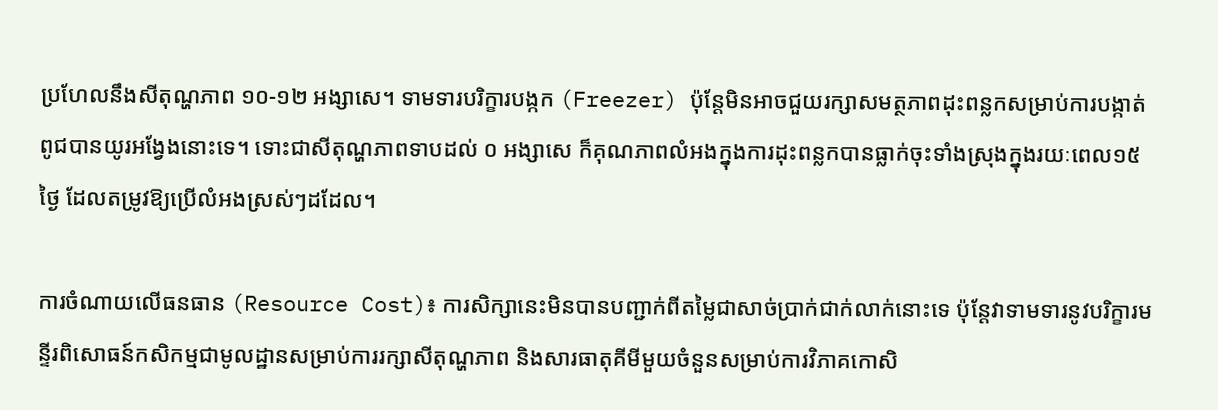ប្រហែលនឹងសីតុណ្ហភាព ១០-១២ អង្សាសេ។ ទាមទារបរិក្ខារបង្កក (Freezer) ប៉ុន្តែមិនអាចជួយរក្សាសមត្ថភាពដុះពន្លកសម្រាប់ការបង្កាត់ពូជបានយូរអង្វែងនោះទេ។ ទោះជាសីតុណ្ហភាពទាបដល់ ០ អង្សាសេ ក៏គុណភាពលំអងក្នុងការដុះពន្លកបានធ្លាក់ចុះទាំងស្រុងក្នុងរយៈពេល១៥ថ្ងៃ ដែលតម្រូវឱ្យប្រើលំអងស្រស់ៗដដែល។

ការចំណាយលើធនធាន (Resource Cost)៖ ការសិក្សានេះមិនបានបញ្ជាក់ពីតម្លៃជាសាច់ប្រាក់ជាក់លាក់នោះទេ ប៉ុន្តែវាទាមទារនូវបរិក្ខារមន្ទីរពិសោធន៍កសិកម្មជាមូលដ្ឋានសម្រាប់ការរក្សាសីតុណ្ហភាព និងសារធាតុគីមីមួយចំនួនសម្រាប់ការវិភាគកោសិ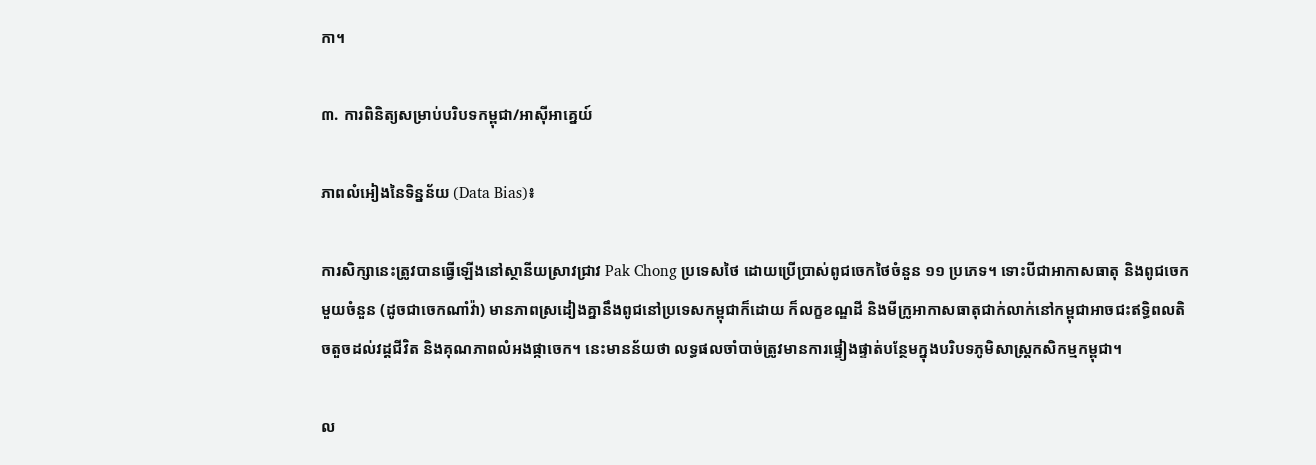កា។

៣. ការពិនិត្យសម្រាប់បរិបទកម្ពុជា/អាស៊ីអាគ្នេយ៍

ភាពលំអៀងនៃទិន្នន័យ (Data Bias)៖

ការសិក្សានេះត្រូវបានធ្វើឡើងនៅស្ថានីយស្រាវជ្រាវ Pak Chong ប្រទេសថៃ ដោយប្រើប្រាស់ពូជចេកថៃចំនួន ១១ ប្រភេទ។ ទោះបីជាអាកាសធាតុ និងពូជចេកមួយចំនួន (ដូចជាចេកណាំវ៉ា) មានភាពស្រដៀងគ្នានឹងពូជនៅប្រទេសកម្ពុជាក៏ដោយ ក៏លក្ខខណ្ឌដី និងមីក្រូអាកាសធាតុជាក់លាក់នៅកម្ពុជាអាចជះឥទ្ធិពលតិចតួចដល់វដ្តជីវិត និងគុណភាពលំអងផ្កាចេក។ នេះមានន័យថា លទ្ធផលចាំបាច់ត្រូវមានការផ្ទៀងផ្ទាត់បន្ថែមក្នុងបរិបទភូមិសាស្ត្រកសិកម្មកម្ពុជា។

ល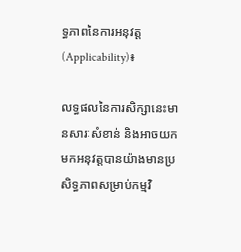ទ្ធភាពនៃការអនុវត្ត (Applicability)៖

លទ្ធផលនៃការសិក្សានេះមានសារៈសំខាន់ និងអាចយកមកអនុវត្តបានយ៉ាងមានប្រសិទ្ធភាពសម្រាប់កម្មវិ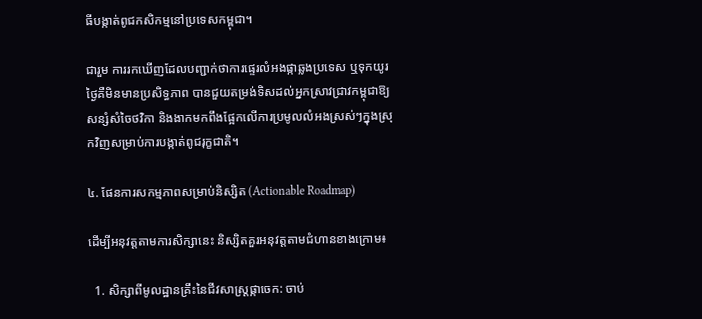ធីបង្កាត់ពូជកសិកម្មនៅប្រទេសកម្ពុជា។

ជារួម ការរកឃើញដែលបញ្ជាក់ថាការផ្ទេរលំអងផ្កាឆ្លងប្រទេស ឬទុកយូរថ្ងៃគឺមិនមានប្រសិទ្ធភាព បានជួយតម្រង់ទិសដល់អ្នកស្រាវជ្រាវកម្ពុជាឱ្យសន្សំសំចៃថវិកា និងងាកមកពឹងផ្អែកលើការប្រមូលលំអងស្រស់ៗក្នុងស្រុកវិញសម្រាប់ការបង្កាត់ពូជរុក្ខជាតិ។

៤. ផែនការសកម្មភាពសម្រាប់និស្សិត (Actionable Roadmap)

ដើម្បីអនុវត្តតាមការសិក្សានេះ និស្សិតគួរអនុវត្តតាមជំហានខាងក្រោម៖

  1. សិក្សាពីមូលដ្ឋានគ្រឹះនៃជីវសាស្រ្តផ្កាចេក: ចាប់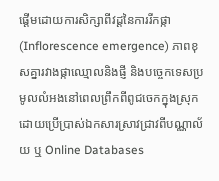ផ្តើមដោយការសិក្សាពីវដ្តនៃការរីកផ្កា (Inflorescence emergence) ភាពខុសគ្នារវាងផ្កាឈ្មោលនិងផ្ញី និងបច្ចេកទេសប្រមូលលំអងនៅពេលព្រឹកពីពូជចេកក្នុងស្រុក ដោយប្រើប្រាស់ឯកសារស្រាវជ្រាវពីបណ្ណាល័យ ឬ Online Databases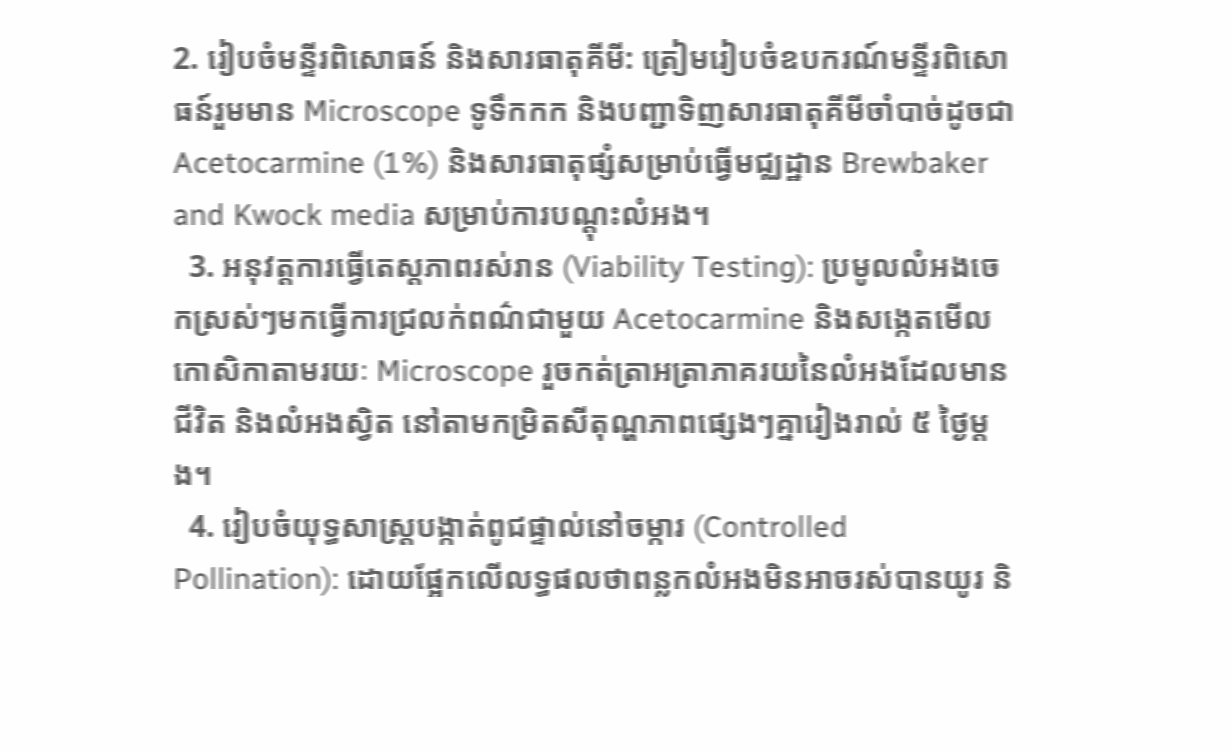2. រៀបចំមន្ទីរពិសោធន៍ និងសារធាតុគីមី: ត្រៀមរៀបចំឧបករណ៍មន្ទីរពិសោធន៍រួមមាន Microscope ទូទឹកកក និងបញ្ជាទិញសារធាតុគីមីចាំបាច់ដូចជា Acetocarmine (1%) និងសារធាតុផ្សំសម្រាប់ធ្វើមជ្ឈដ្ឋាន Brewbaker and Kwock media សម្រាប់ការបណ្តុះលំអង។
  3. អនុវត្តការធ្វើតេស្តភាពរស់រាន (Viability Testing): ប្រមូលលំអងចេកស្រស់ៗមកធ្វើការជ្រលក់ពណ៌ជាមួយ Acetocarmine និងសង្កេតមើលកោសិកាតាមរយៈ Microscope រួចកត់ត្រាអត្រាភាគរយនៃលំអងដែលមានជីវិត និងលំអងស្វិត នៅតាមកម្រិតសីតុណ្ហភាពផ្សេងៗគ្នារៀងរាល់ ៥ ថ្ងៃម្តង។
  4. រៀបចំយុទ្ធសាស្ត្របង្កាត់ពូជផ្ទាល់នៅចម្ការ (Controlled Pollination): ដោយផ្អែកលើលទ្ធផលថាពន្លកលំអងមិនអាចរស់បានយូរ និ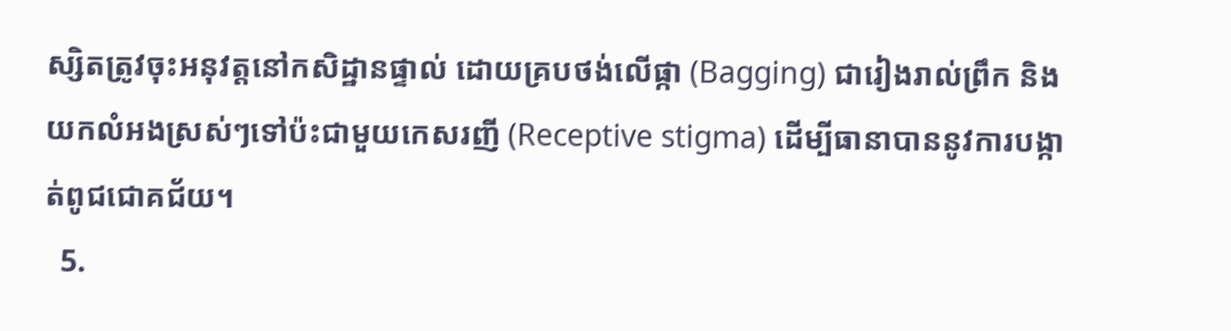ស្សិតត្រូវចុះអនុវត្តនៅកសិដ្ឋានផ្ទាល់ ដោយគ្របថង់លើផ្កា (Bagging) ជារៀងរាល់ព្រឹក និងយកលំអងស្រស់ៗទៅប៉ះជាមួយកេសរញី (Receptive stigma) ដើម្បីធានាបាននូវការបង្កាត់ពូជជោគជ័យ។
  5.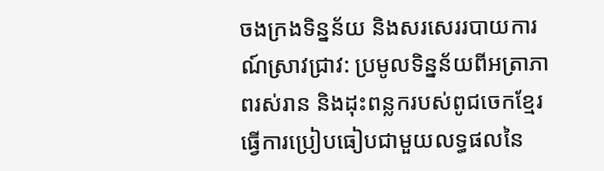ចងក្រងទិន្នន័យ និងសរសេររបាយការណ៍ស្រាវជ្រាវ: ប្រមូលទិន្នន័យពីអត្រាភាពរស់រាន និងដុះពន្លករបស់ពូជចេកខ្មែរ ធ្វើការប្រៀបធៀបជាមួយលទ្ធផលនៃ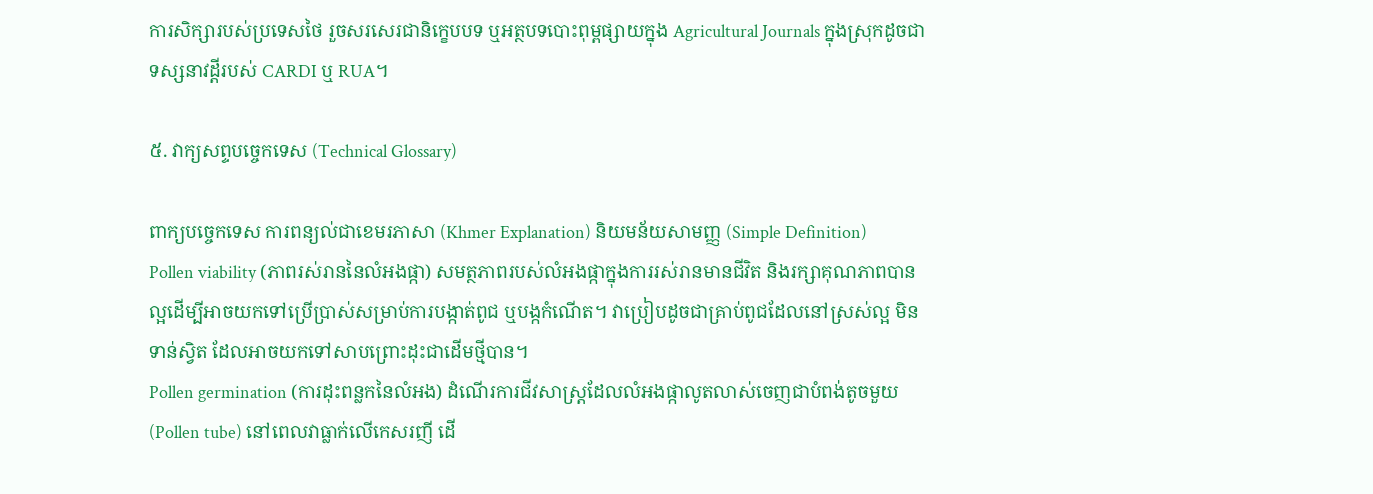ការសិក្សារបស់ប្រទេសថៃ រួចសរសេរជានិក្ខេបបទ ឬអត្ថបទបោះពុម្ពផ្សាយក្នុង Agricultural Journals ក្នុងស្រុកដូចជាទស្សនាវដ្តីរបស់ CARDI ឬ RUA។

៥. វាក្យសព្ទបច្ចេកទេស (Technical Glossary)

ពាក្យបច្ចេកទេស ការពន្យល់ជាខេមរភាសា (Khmer Explanation) និយមន័យសាមញ្ញ (Simple Definition)
Pollen viability (ភាពរស់រាននៃលំអងផ្កា) សមត្ថភាពរបស់លំអងផ្កាក្នុងការរស់រានមានជីវិត និងរក្សាគុណភាពបានល្អដើម្បីអាចយកទៅប្រើប្រាស់សម្រាប់ការបង្កាត់ពូជ ឬបង្កកំណើត។ វាប្រៀបដូចជាគ្រាប់ពូជដែលនៅស្រស់ល្អ មិនទាន់ស្វិត ដែលអាចយកទៅសាបព្រោះដុះជាដើមថ្មីបាន។
Pollen germination (ការដុះពន្លកនៃលំអង) ដំណើរការជីវសាស្ត្រដែលលំអងផ្កាលូតលាស់ចេញជាបំពង់តូចមួយ (Pollen tube) នៅពេលវាធ្លាក់លើកេសរញី ដើ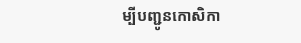ម្បីបញ្ជូនកោសិកា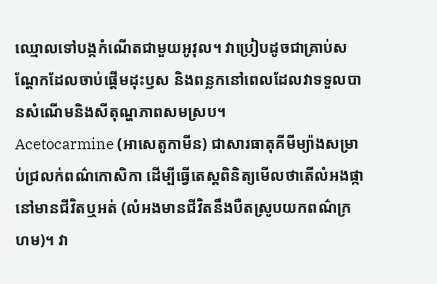ឈ្មោលទៅបង្កកំណើតជាមួយអូវុល។ វាប្រៀបដូចជាគ្រាប់សណ្តែកដែលចាប់ផ្តើមដុះឫស និងពន្លកនៅពេលដែលវាទទួលបានសំណើមនិងសីតុណ្ហភាពសមស្រប។
Acetocarmine (អាសេតូកាមីន) ជាសារធាតុគីមីម្យ៉ាងសម្រាប់ជ្រលក់ពណ៌កោសិកា ដើម្បីធ្វើតេស្តពិនិត្យមើលថាតើលំអងផ្កានៅមានជីវិតឬអត់ (លំអងមានជីវិតនឹងបឺតស្រូបយកពណ៌ក្រហម)។ វា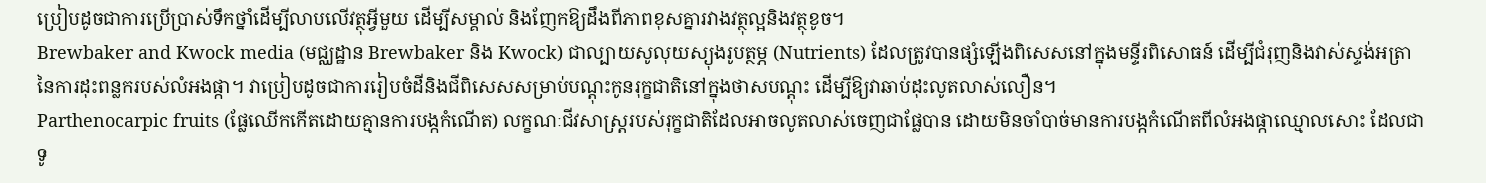ប្រៀបដូចជាការប្រើប្រាស់ទឹកថ្នាំដើម្បីលាបលើវត្ថុអ្វីមួយ ដើម្បីសម្គាល់ និងញែកឱ្យដឹងពីភាពខុសគ្នារវាងវត្ថុល្អនិងវត្ថុខូច។
Brewbaker and Kwock media (មជ្ឈដ្ឋាន Brewbaker និង Kwock) ជាល្បាយសូលុយស្យុងរូបត្ថម្ភ (Nutrients) ដែលត្រូវបានផ្សំឡើងពិសេសនៅក្នុងមន្ទីរពិសោធន៍ ដើម្បីជំរុញនិងវាស់ស្ទង់អត្រានៃការដុះពន្លករបស់លំអងផ្កា។ វាប្រៀបដូចជាការរៀបចំដីនិងជីពិសេសសម្រាប់បណ្តុះកូនរុក្ខជាតិនៅក្នុងថាសបណ្តុះ ដើម្បីឱ្យវាឆាប់ដុះលូតលាស់លឿន។
Parthenocarpic fruits (ផ្លែឈើកកើតដោយគ្មានការបង្កកំណើត) លក្ខណៈជីវសាស្ត្ររបស់រុក្ខជាតិដែលអាចលូតលាស់ចេញជាផ្លែបាន ដោយមិនចាំបាច់មានការបង្កកំណើតពីលំអងផ្កាឈ្មោលសោះ ដែលជាទូ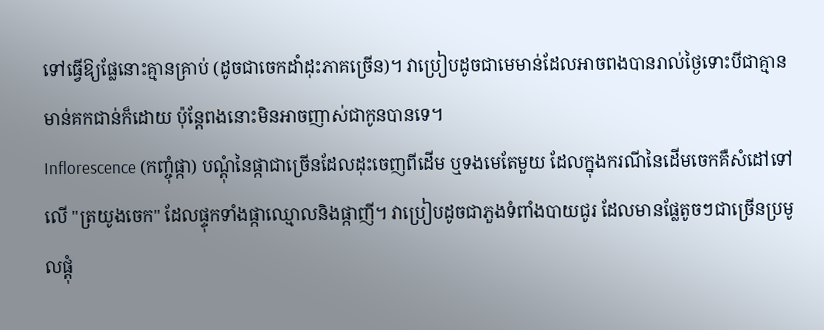ទៅធ្វើឱ្យផ្លែនោះគ្មានគ្រាប់ (ដូចជាចេកដាំដុះភាគច្រើន)។ វាប្រៀបដូចជាមេមាន់ដែលអាចពងបានរាល់ថ្ងៃទោះបីជាគ្មានមាន់គកជាន់ក៏ដោយ ប៉ុន្តែពងនោះមិនអាចញាស់ជាកូនបានទេ។
Inflorescence (កញ្ចុំផ្កា) បណ្តុំនៃផ្កាជាច្រើនដែលដុះចេញពីដើម ឬទងមេតែមួយ ដែលក្នុងករណីនៃដើមចេកគឺសំដៅទៅលើ "ត្រយូងចេក" ដែលផ្ទុកទាំងផ្កាឈ្មោលនិងផ្កាញី។ វាប្រៀបដូចជាភួងទំពាំងបាយជូរ ដែលមានផ្លែតូចៗជាច្រើនប្រមូលផ្តុំ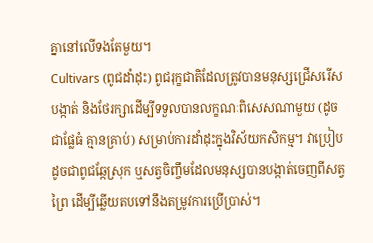គ្នានៅលើទងតែមួយ។
Cultivars (ពូជដាំដុះ) ពូជរុក្ខជាតិដែលត្រូវបានមនុស្សជ្រើសរើស បង្កាត់ និងថែរក្សាដើម្បីទទួលបានលក្ខណៈពិសេសណាមួយ (ដូចជាផ្លែធំ គ្មានគ្រាប់) សម្រាប់ការដាំដុះក្នុងវិស័យកសិកម្ម។ វាប្រៀបដូចជាពូជឆ្កែស្រុក ឬសត្វចិញ្ចឹមដែលមនុស្សបានបង្កាត់ចេញពីសត្វព្រៃ ដើម្បីឆ្លើយតបទៅនឹងតម្រូវការប្រើប្រាស់។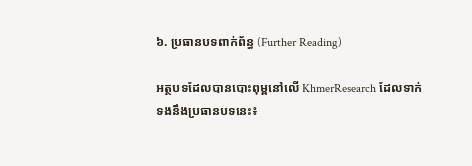៦. ប្រធានបទពាក់ព័ន្ធ (Further Reading)

អត្ថបទដែលបានបោះពុម្ពនៅលើ KhmerResearch ដែលទាក់ទងនឹងប្រធានបទនេះ៖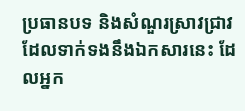ប្រធានបទ និងសំណួរស្រាវជ្រាវដែលទាក់ទងនឹងឯកសារនេះ ដែលអ្នក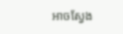អាចស្វែង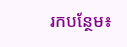រកបន្ថែម៖